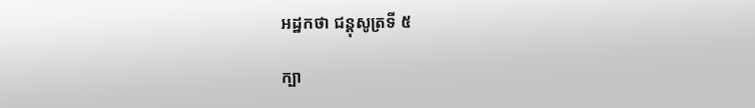អដ្ឋកថា ជន្តុសូត្រទី ៥

ក្បា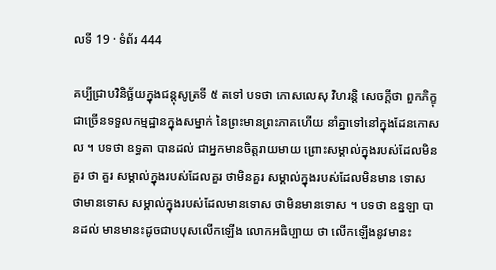លទី 19 · ទំព័រ 444

គប្បីជ្រាបវិនិច្ឆ័យក្នុងជន្តុសូត្រទី ៥ តទៅ បទថា កោសលេសុ វិហរន្តិ សេចក្តីថា ពួកភិក្ខុជាច្រើនទទួលកម្មដ្ឋានក្នុងសម្នាក់ នៃព្រះមានព្រះភាគហើយ នាំគ្នាទៅនៅក្នុងដែនកោសល ។ បទថា ឧទ្ធតា បានដល់ ជាអ្នកមានចិត្តរាយមាយ ព្រោះសម្គាល់ក្នុងរបស់ដែលមិនគួរ ថា គួរ សម្គាល់ក្នុងរបស់ដែលគួរ ថាមិនគួរ សម្គាល់ក្នុងរបស់ដែលមិនមាន ទោស ថាមានទោស សម្គាល់ក្នុងរបស់ដែលមានទោស ថាមិនមានទោស ។ បទថា ឧន្នឡា បានដល់ មានមានះដូចជាបបុសលើកឡើង លោកអធិប្បាយ ថា លើកឡើងនូវមានះ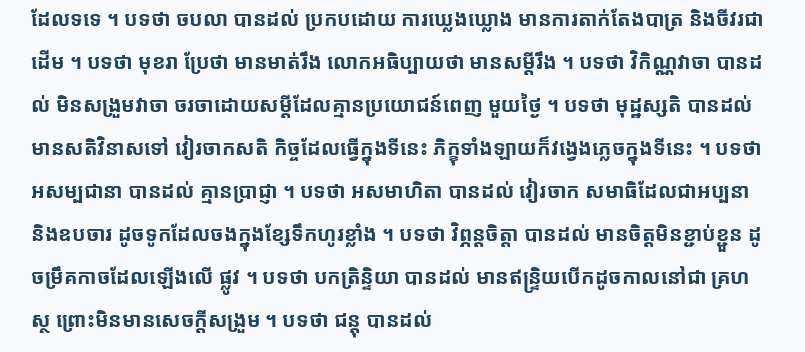ដែលទទេ ។ បទថា ចបលា បានដល់ ប្រកបដោយ ការឃ្លេងឃ្លោង មានការតាក់តែងបាត្រ និងចីវរជាដើម ។ បទថា មុខរា ប្រែថា មានមាត់រឹង លោកអធិប្បាយថា មានសម្តីរឹង ។ បទថា វិកិណ្ណវាចា បានដល់ មិនសង្រួមវាចា ចរចាដោយសម្តីដែលគ្មានប្រយោជន៍ពេញ មួយថ្ងៃ ។ បទថា មុដ្ឋស្សតិ បានដល់ មានសតិវិនាសទៅ វៀរចាកសតិ កិច្ចដែលធ្វើក្នុងទីនេះ ភិក្ខុទាំងឡាយក៏វង្វេងភ្លេចក្នុងទីនេះ ។ បទថា អសម្បជានា បានដល់ គ្មានប្រាជ្ញា ។ បទថា អសមាហិតា បានដល់ វៀរចាក សមាធិដែលជាអប្បនា និងឧបចារ ដូចទូកដែលចងក្នុងខ្សែទឹកហូរខ្លាំង ។ បទថា វិព្ភន្តចិត្តា បានដល់ មានចិត្តមិនខ្ជាប់ខ្ជួន ដូចម្រឹគកាចដែលឡើងលើ ផ្លូវ ។ បទថា បកត្រិន្ទិយា បានដល់ មានឥន្ទ្រិយបើកដូចកាលនៅជា គ្រហស្ថ ព្រោះមិនមានសេចក្តីសង្រួម ។ បទថា ជន្តុ បានដល់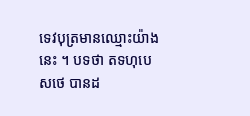ទេវបុត្រមានឈ្មោះយ៉ាងនេះ ។ បទថា តទហុបេសថេ បានដ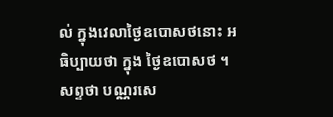ល់ ក្នុងវេលាថ្ងៃឧបោសថនោះ អធិប្បាយថា ក្នុង ថ្ងៃឧបោសថ ។ សព្ទថា បណ្ណរសេ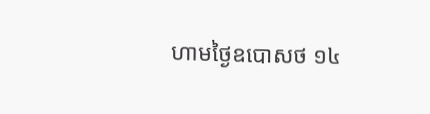ហាមថ្ងៃឧបោសថ ១៤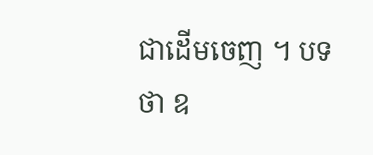ជាដើមចេញ ។ បទថា ឧ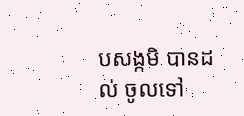បសង្កមិ បានដល់ ចូលទៅ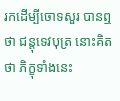រកដើម្បីចោទសួរ បានឮថា ជន្តុទេវបុត្រ នោះគិតថា ភិក្ខុទាំងនេះ